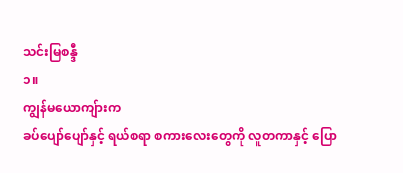သင်းမြစန္ဒီ
၁။
ကျွန်မယောကျ်ားက
ခပ်ပျော်ပျော်နှင့် ရယ်စရာ စကားလေးတွေကို လူတကာနှင့် ပြော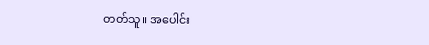တတ်သူ။ အပေါင်း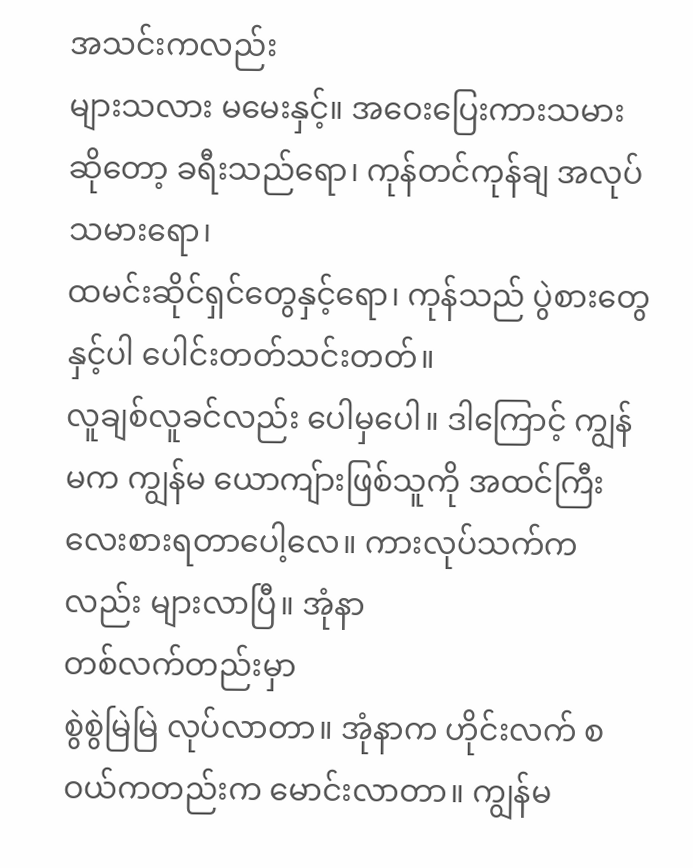အသင်းကလည်း
များသလား မမေးနှင့်။ အဝေးပြေးကားသမားဆိုတော့ ခရီးသည်ရော၊ ကုန်တင်ကုန်ချ အလုပ်သမားရော၊
ထမင်းဆိုင်ရှင်တွေနှင့်ရော၊ ကုန်သည် ပွဲစားတွေနှင့်ပါ ပေါင်းတတ်သင်းတတ်။
လူချစ်လူခင်လည်း ပေါမှပေါ။ ဒါကြောင့် ကျွန်မက ကျွန်မ ယောကျ်ားဖြစ်သူကို အထင်ကြီး
လေးစားရတာပေါ့လေ။ ကားလုပ်သက်ကလည်း များလာပြီ။ အုံနာ
တစ်လက်တည်းမှာ
စွဲစွဲမြဲမြဲ လုပ်လာတာ။ အုံနာက ဟိုင်းလက် စဝယ်ကတည်းက မောင်းလာတာ။ ကျွန်မ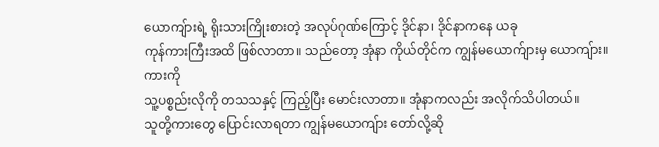ယောကျ်ားရဲ့ ရိုးသားကြိုးစားတဲ့ အလုပ်ဂုဏ်ကြောင့် ဒိုင်နာ၊ ဒိုင်နာကနေ ယခု
ကုန်ကားကြီးအထိ ဖြစ်လာတာ။ သည်တော့ အုံနာ ကိုယ်တိုင်က ကျွန်မယောက်ျားမှ ယောကျ်ား။
ကားကို
သူ့ပစ္စည်းလိုကို တသသနှင့် ကြည့်ပြီး မောင်းလာတာ။ အုံနာကလည်း အလိုက်သိပါတယ်။
သူတို့ကားတွေ ပြောင်းလာရတာ ကျွန်မယောကျ်ား တော်လို့ဆို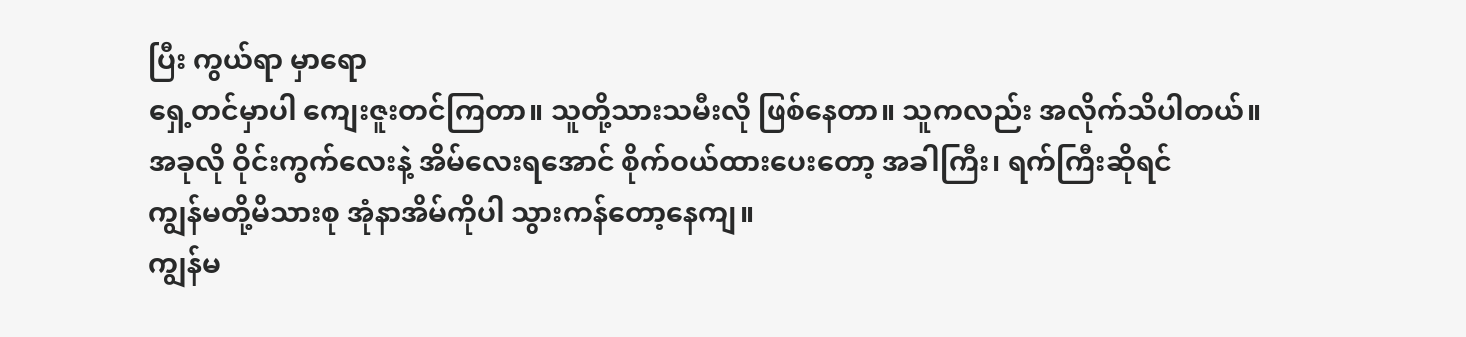ပြီး ကွယ်ရာ မှာရော
ရှေ့တင်မှာပါ ကျေးဇူးတင်ကြတာ။ သူတို့သားသမီးလို ဖြစ်နေတာ။ သူကလည်း အလိုက်သိပါတယ်။
အခုလို ဝိုင်းကွက်လေးနဲ့ အိမ်လေးရအောင် စိုက်ဝယ်ထားပေးတော့ အခါကြီး၊ ရက်ကြီးဆိုရင်
ကျွန်မတို့မိသားစု အုံနာအိမ်ကိုပါ သွားကန်တော့နေကျ။
ကျွန်မ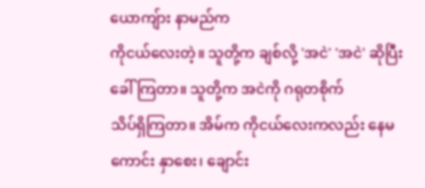ယောကျ်ား နာမည်က
ကိုငယ်လေးတဲ့။ သူတို့က ချစ်လို့ 'အငဲ' 'အငဲ' ဆိုပြီး ခေါ်ကြတာ။ သူတို့က အငဲကို ဂရုတစိုက်
သိပ်ရှိကြတာ။ အိမ်က ကိုငယ်လေးကလည်း နေမကောင်း နှာစေး၊ ချောင်း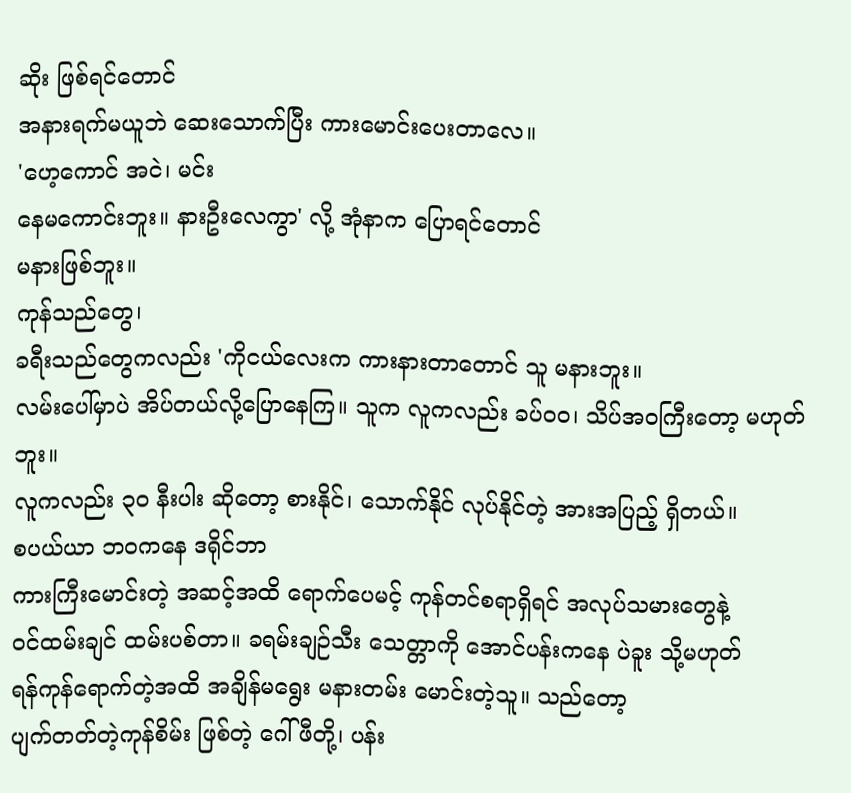ဆိုး ဖြစ်ရင်တောင်
အနားရက်မယူဘဲ ဆေးသောက်ပြီး ကားမောင်းပေးတာလေ။
'ဟေ့ကောင် အငဲ၊ မင်း
နေမကောင်းဘူး။ နားဦးလေကွာ' လို့ အုံနာက ပြောရင်တောင်
မနားဖြစ်ဘူး။
ကုန်သည်တွေ၊
ခရီးသည်တွေကလည်း 'ကိုငယ်လေးက ကားနားတာတောင် သူ မနားဘူး။
လမ်းပေါ်မှာပဲ အိပ်တယ်လို့ပြောနေကြ။ သူက လူကလည်း ခပ်ဝဝ၊ သိပ်အဝကြီးတော့ မဟုတ်ဘူး။
လူကလည်း ၃ဝ နီးပါး ဆိုတော့ စားနိုင်၊ သောက်နိုင် လုပ်နိုင်တဲ့ အားအပြည့် ရှိတယ်။
စပယ်ယာ ဘဝကနေ ဒရိုင်ဘာ
ကားကြီးမောင်းတဲ့ အဆင့်အထိ ရောက်ပေမင့် ကုန်တင်စရာရှိရင် အလုပ်သမားတွေနဲ့
ဝင်ထမ်းချင် ထမ်းပစ်တာ။ ခရမ်းချဉ်သီး သေတ္တာကို အောင်ပန်းကနေ ပဲခူး သို့မဟုတ်
ရန်ကုန်ရောက်တဲ့အထိ အချိန်မရွေး မနားတမ်း မောင်းတဲ့သူ။ သည်တော့
ပျက်တတ်တဲ့ကုန်စိမ်း ဖြစ်တဲ့ ဂေါ်ဖီတို့၊ ပန်း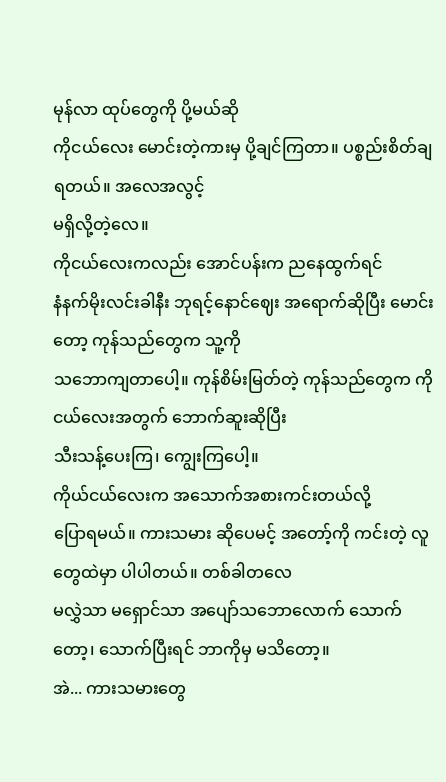မုန်လာ ထုပ်တွေကို ပို့မယ်ဆို
ကိုငယ်လေး မောင်းတဲ့ကားမှ ပို့ချင်ကြတာ။ ပစ္စည်းစိတ်ချရတယ်။ အလေအလွင့်
မရှိလို့တဲ့လေ။
ကိုငယ်လေးကလည်း အောင်ပန်းက ညနေထွက်ရင်
နံနက်မိုးလင်းခါနီး ဘုရင့်နောင်ဈေး အရောက်ဆိုပြီး မောင်းတော့ ကုန်သည်တွေက သူ့ကို
သဘောကျတာပေါ့။ ကုန်စိမ်းမြတ်တဲ့ ကုန်သည်တွေက ကိုငယ်လေးအတွက် ဘောက်ဆူးဆိုပြီး
သီးသန့်ပေးကြ၊ ကျွေးကြပေါ့။
ကိုယ်ငယ်လေးက အသောက်အစားကင်းတယ်လို့
ပြောရမယ်။ ကားသမား ဆိုပေမင့် အတော့်ကို ကင်းတဲ့ လူတွေထဲမှာ ပါပါတယ်။ တစ်ခါတလေ
မလွှဲသာ မရှောင်သာ အပျော်သဘောလောက် သောက်တော့၊ သောက်ပြီးရင် ဘာကိုမှ မသိတော့။
အဲ... ကားသမားတွေ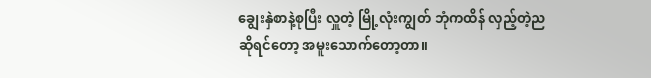ချွေးနှဲစာနဲ့စုပြီး လှူတဲ့ မြို့လုံးကျွတ် ဘုံကထိန် လှည့်တဲ့ည
ဆိုရင်တော့ အမူးသောက်တော့တာ။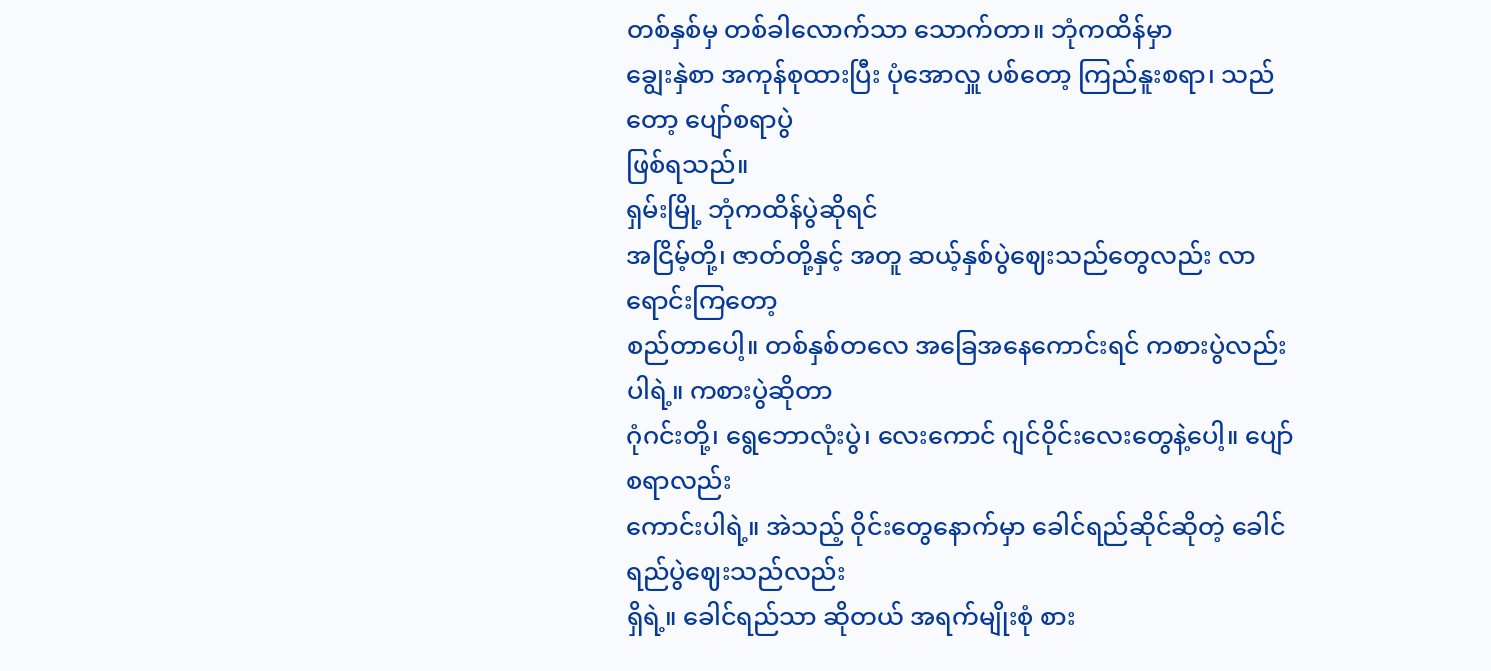တစ်နှစ်မှ တစ်ခါလောက်သာ သောက်တာ။ ဘုံကထိန်မှာ
ချွေးနှဲစာ အကုန်စုထားပြီး ပုံအောလှူ ပစ်တော့ ကြည်နူးစရာ၊ သည်တော့ ပျော်စရာပွဲ
ဖြစ်ရသည်။
ရှမ်းမြို့ ဘုံကထိန်ပွဲဆိုရင်
အငြိမ့်တို့၊ ဇာတ်တို့နှင့် အတူ ဆယ့်နှစ်ပွဲဈေးသည်တွေလည်း လာရောင်းကြတော့
စည်တာပေါ့။ တစ်နှစ်တလေ အခြေအနေကောင်းရင် ကစားပွဲလည်း ပါရဲ့။ ကစားပွဲဆိုတာ
ဂုံဂင်းတို့၊ ရွေဘောလုံးပွဲ၊ လေးကောင် ဂျင်ဝိုင်းလေးတွေနဲ့ပေါ့။ ပျော်စရာလည်း
ကောင်းပါရဲ့။ အဲသည့် ဝိုင်းတွေနောက်မှာ ခေါင်ရည်ဆိုင်ဆိုတဲ့ ခေါင်ရည်ပွဲဈေးသည်လည်း
ရှိရဲ့။ ခေါင်ရည်သာ ဆိုတယ် အရက်မျိုးစုံ စား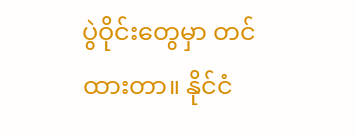ပွဲဝိုင်းတွေမှာ တင်ထားတာ။ နိုင်ငံ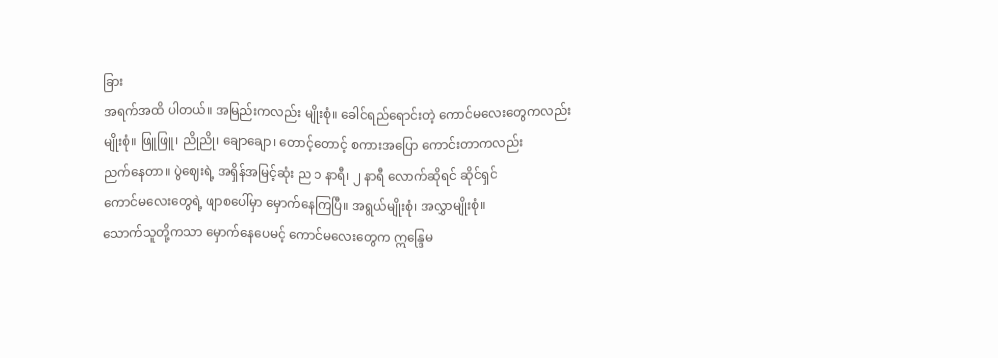ခြား
အရက်အထိ ပါတယ်။ အမြည်းကလည်း မျိုးစုံ။ ခေါင်ရည်ရောင်းတဲ့ ကောင်မလေးတွေကလည်း
မျိုးစုံ။ ဖြူဖြူ၊ ညိုညို၊ ချောချော၊ တောင့်တောင့် စကားအပြော ကောင်းတာကလည်း
ညက်နေတာ။ ပွဲဈေးရဲ့ အရှိန်အမြင့်ဆုံး ည ၁ နာရီ၊ ၂ နာရီ လောက်ဆိုရင် ဆိုင်ရှင်
ကောင်မလေးတွေရဲ့ ဖျာစပေါ်မှာ မှောက်နေကြပြီ။ အရွယ်မျိုးစုံ၊ အလွှာမျိုးစုံ။
သောက်သူတို့ကသာ မှောက်နေပေမင့် ကောင်မလေးတွေက ဣန္ဒြေမ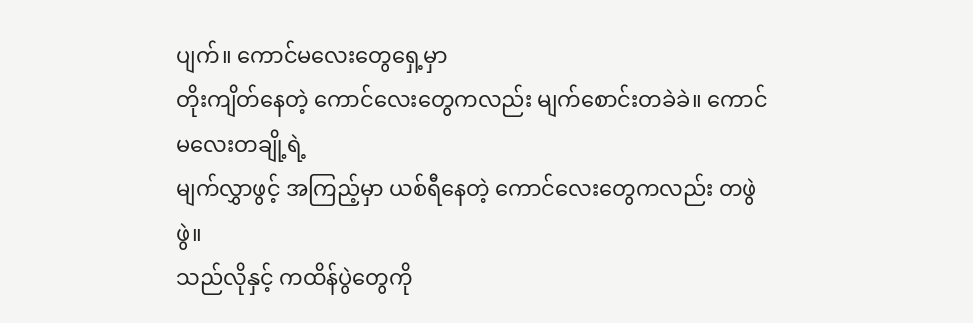ပျက်။ ကောင်မလေးတွေရှေ့မှာ
တိုးကျိတ်နေတဲ့ ကောင်လေးတွေကလည်း မျက်စောင်းတခဲခဲ။ ကောင်မလေးတချို့ရဲ့
မျက်လွှာဖွင့် အကြည့်မှာ ယစ်ရီနေတဲ့ ကောင်လေးတွေကလည်း တဖွဲဖွဲ။
သည်လိုနှင့် ကထိန်ပွဲတွေကို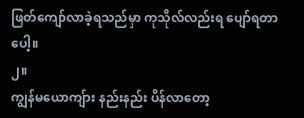ဖြတ်ကျော်လာခဲ့ရသည်မှာ ကုသိုလ်လည်းရ ပျော်ရတာပေါ့။
၂။
ကျွန်မယောကျ်ား နည်းနည်း ပိန်လာတော့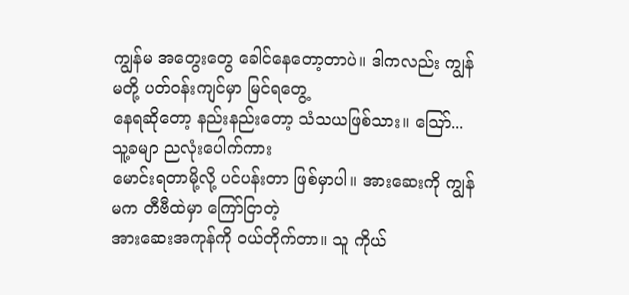ကျွန်မ အတွေးတွေ ခေါင်နေတော့တာပဲ။ ဒါကလည်း ကျွန်မတို့ ပတ်ဝန်းကျင်မှာ မြင်ရတွေ့
နေရဆိုတော့ နည်းနည်းတော့ သံသယဖြစ်သား။ သြော်... သူ့ခမျာ ညလုံးပေါက်ကား
မောင်းရတာမို့လို့ ပင်ပန်းတာ ဖြစ်မှာပါ။ အားဆေးကို ကျွန်မက တီဗီထဲမှာ ကြော်ငြာတဲ့
အားဆေးအကုန်ကို ဝယ်တိုက်တာ။ သူ ကိုယ်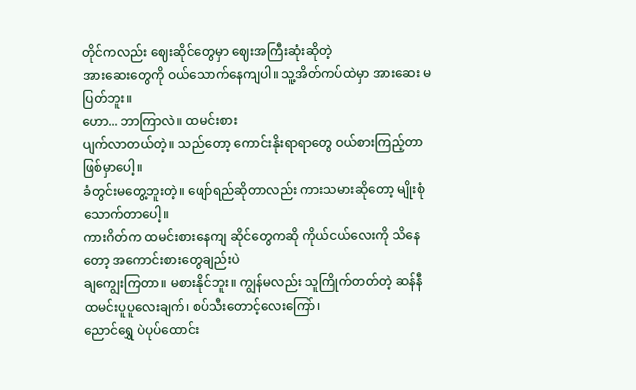တိုင်ကလည်း ဈေးဆိုင်တွေမှာ ဈေးအကြီးဆုံးဆိုတဲ့
အားဆေးတွေကို ဝယ်သောက်နေကျပါ။ သူ့အိတ်ကပ်ထဲမှာ အားဆေး မပြတ်ဘူး။
ဟော... ဘာကြာလဲ။ ထမင်းစား
ပျက်လာတယ်တဲ့။ သည်တော့ ကောင်းနိုးရာရာတွေ ဝယ်စားကြည့်တာ ဖြစ်မှာပေါ့။
ခံတွင်းမတွေ့ဘူးတဲ့။ ဖျော်ရည်ဆိုတာလည်း ကားသမားဆိုတော့ မျိုးစုံသောက်တာပေါ့။
ကားဂိတ်က ထမင်းစားနေကျ ဆိုင်တွေကဆို ကိုယ်ငယ်လေးကို သိနေတော့ အကောင်းစားတွေချည်းပဲ
ချကျွေးကြတာ။ မစားနိုင်ဘူး။ ကျွန်မလည်း သူကြိုက်တတ်တဲ့ ဆန်နီ ထမင်းပူပူလေးချက်၊ စပ်သီးတောင့်လေးကြော်၊
ညောင်ရွှေ ပဲပုပ်ထောင်း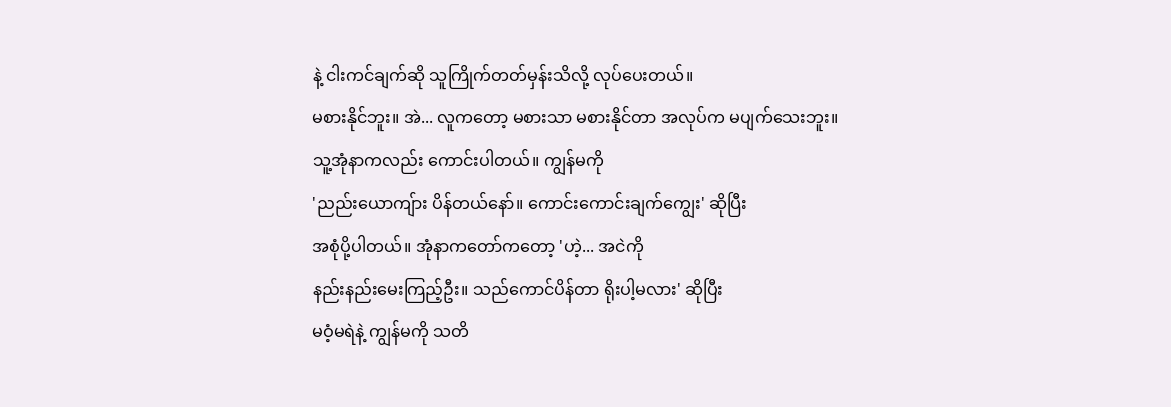နဲ့ ငါးကင်ချက်ဆို သူကြိုက်တတ်မှန်းသိလို့ လုပ်ပေးတယ်။
မစားနိုင်ဘူး။ အဲ... လူကတော့ မစားသာ မစားနိုင်တာ အလုပ်က မပျက်သေးဘူး။
သူ့အုံနာကလည်း ကောင်းပါတယ်။ ကျွန်မကို
'ညည်းယောကျ်ား ပိန်တယ်နော်။ ကောင်းကောင်းချက်ကျွေး' ဆိုပြီး
အစုံပို့ပါတယ်။ အုံနာကတော်ကတော့ 'ဟဲ့... အငဲကို
နည်းနည်းမေးကြည့်ဦး။ သည်ကောင်ပိန်တာ ရိုးပါ့မလား' ဆိုပြီး
မဝံ့မရဲနဲ့ ကျွန်မကို သတိ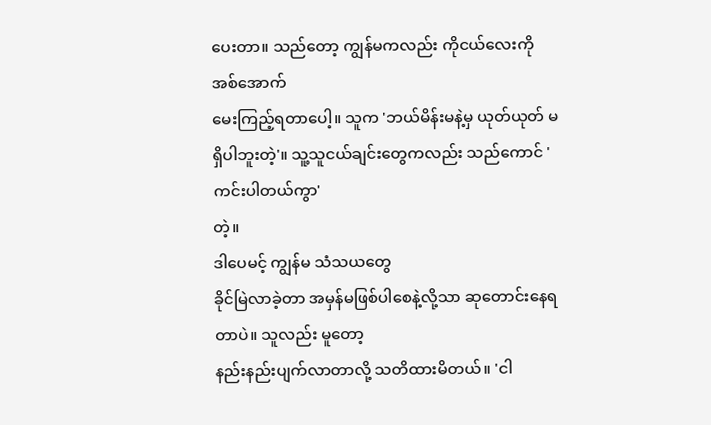ပေးတာ။ သည်တော့ ကျွန်မကလည်း ကိုငယ်လေးကို အစ်အောက်
မေးကြည့်ရတာပေါ့။ သူက 'ဘယ်မိန်းမနဲ့မှ ယုတ်ယုတ် မရှိပါဘူးတဲ့'။ သူ့သူငယ်ချင်းတွေကလည်း သည်ကောင် 'ကင်းပါတယ်ကွာ'
တဲ့။
ဒါပေမင့် ကျွန်မ သံသယတွေ
ခိုင်မြဲလာခဲ့တာ အမှန်မဖြစ်ပါစေနဲ့လို့သာ ဆုတောင်းနေရတာပဲ။ သူလည်း မူတော့
နည်းနည်းပျက်လာတာလို့ သတိထားမိတယ်။ 'ငါ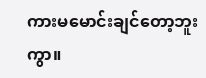ကားမမောင်းချင်တော့ဘူးကွာ။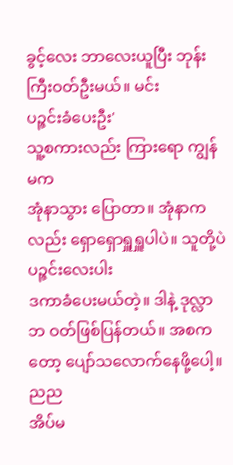ခွင့်လေး ဘာလေးယူပြီး ဘုန်းကြီးဝတ်ဦးမယ်။ မင်း
ပဉ္ဇင်းခံပေးဦး'
သူ့စကားလည်း ကြားရော ကျွန်မက
အုံနာသွား ပြောတာ။ အုံနာကလည်း ရှောရှောရှူရှူပါပဲ။ သူတို့ပဲ ပဉ္ဇင်းလေးပါး
ဒကာခံပေးမယ်တဲ့။ ဒါနဲ့ ဒုလ္လာဘ ဝတ်ဖြစ်ပြန်တယ်။ အစကတော့ ပျော်သလောက်နေဖို့ပေါ့။ ညည
အိပ်မ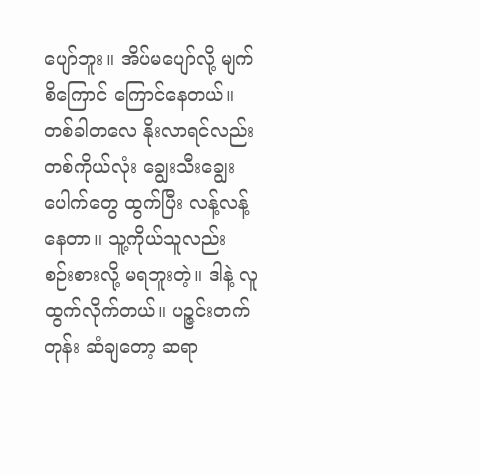ပျော်ဘူး။ အိပ်မပျော်လို့ မျက်စိကြောင် ကြောင်နေတယ်။ တစ်ခါတလေ နိုးလာရင်လည်း
တစ်ကိုယ်လုံး ချွေးသီးချွေး ပေါက်တွေ ထွက်ပြီး လန့်လန့်နေတာ။ သူ့ကိုယ်သူလည်း
စဉ်းစားလို့ မရဘူးတဲ့။ ဒါနဲ့ လူထွက်လိုက်တယ်။ ပဉ္ဇင်းတက်တုန်း ဆံချတော့ ဆရာ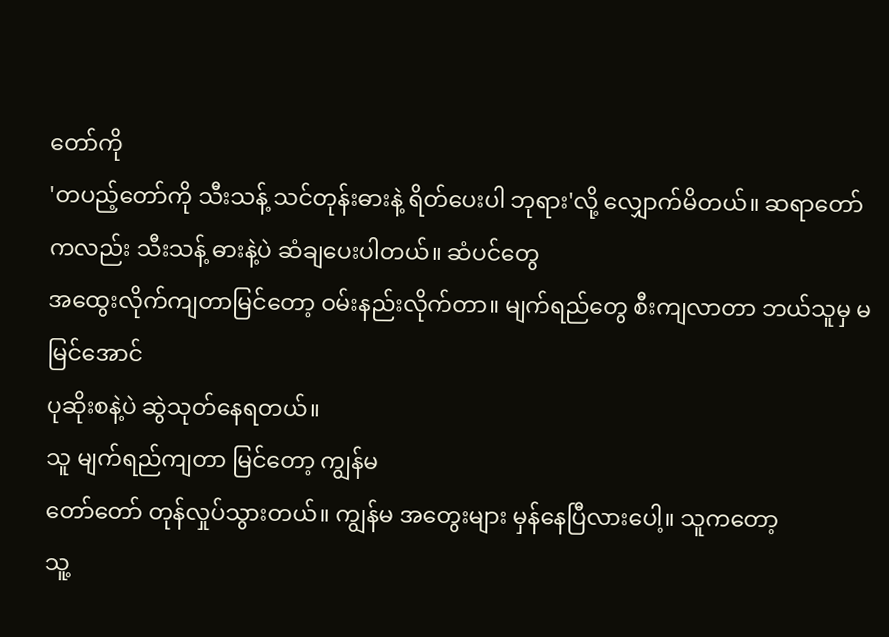တော်ကို
'တပည့်တော်ကို သီးသန့် သင်တုန်းဓားနဲ့ ရိတ်ပေးပါ ဘုရား'လို့ လျှောက်မိတယ်။ ဆရာတော်ကလည်း သီးသန့် ဓားနဲ့ပဲ ဆံချပေးပါတယ်။ ဆံပင်တွေ
အထွေးလိုက်ကျတာမြင်တော့ ဝမ်းနည်းလိုက်တာ။ မျက်ရည်တွေ စီးကျလာတာ ဘယ်သူမှ မမြင်အောင်
ပုဆိုးစနဲ့ပဲ ဆွဲသုတ်နေရတယ်။
သူ မျက်ရည်ကျတာ မြင်တော့ ကျွန်မ
တော်တော် တုန်လှုပ်သွားတယ်။ ကျွန်မ အတွေးများ မှန်နေပြီလားပေါ့။ သူကတော့
သူ့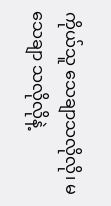ကိုယ်သူ သေချာသလိုလို၊ မသေချာ သလိုလိုနဲ့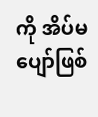ကို အိပ်မပျော်ဖြစ်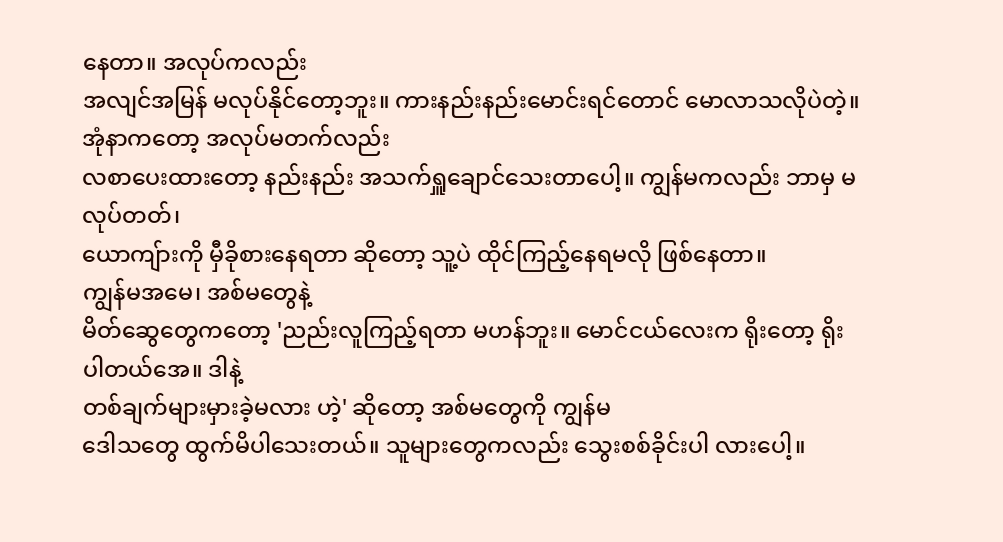နေတာ။ အလုပ်ကလည်း
အလျင်အမြန် မလုပ်နိုင်တော့ဘူး။ ကားနည်းနည်းမောင်းရင်တောင် မောလာသလိုပဲတဲ့။
အုံနာကတော့ အလုပ်မတက်လည်း
လစာပေးထားတော့ နည်းနည်း အသက်ရှူချောင်သေးတာပေါ့။ ကျွန်မကလည်း ဘာမှ မလုပ်တတ်၊
ယောကျ်ားကို မှီခိုစားနေရတာ ဆိုတော့ သူ့ပဲ ထိုင်ကြည့်နေရမလို ဖြစ်နေတာ။
ကျွန်မအမေ၊ အစ်မတွေနဲ့
မိတ်ဆွေတွေကတော့ 'ညည်းလူကြည့်ရတာ မဟန်ဘူး။ မောင်ငယ်လေးက ရိုးတော့ ရိုးပါတယ်အေ။ ဒါနဲ့
တစ်ချက်များမှားခဲ့မလား ဟဲ့' ဆိုတော့ အစ်မတွေကို ကျွန်မ
ဒေါသတွေ ထွက်မိပါသေးတယ်။ သူများတွေကလည်း သွေးစစ်ခိုင်းပါ လားပေါ့။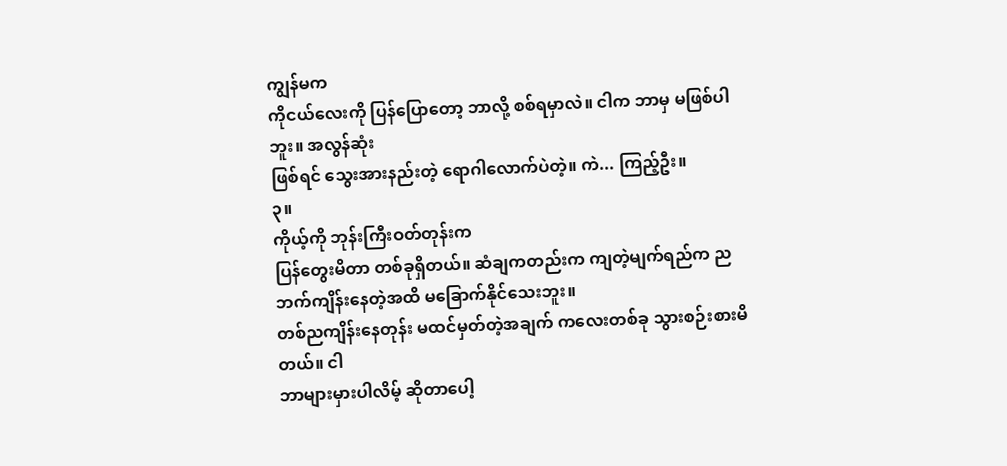ကျွန်မက
ကိုငယ်လေးကို ပြန်ပြောတော့ ဘာလို့ စစ်ရမှာလဲ။ ငါက ဘာမှ မဖြစ်ပါဘူး။ အလွန်ဆုံး
ဖြစ်ရင် သွေးအားနည်းတဲ့ ရောဂါလောက်ပဲတဲ့။ ကဲ... ကြည့်ဦး။
၃။
ကိုယ့်ကို ဘုန်းကြီးဝတ်တုန်းက
ပြန်တွေးမိတာ တစ်ခုရှိတယ်။ ဆံချကတည်းက ကျတဲ့မျက်ရည်က ညဘက်ကျိန်းနေတဲ့အထိ မခြောက်နိုင်သေးဘူး။
တစ်ညကျိန်းနေတုန်း မထင်မှတ်တဲ့အချက် ကလေးတစ်ခု သွားစဉ်းစားမိတယ်။ ငါ
ဘာများမှားပါလိမ့် ဆိုတာပေါ့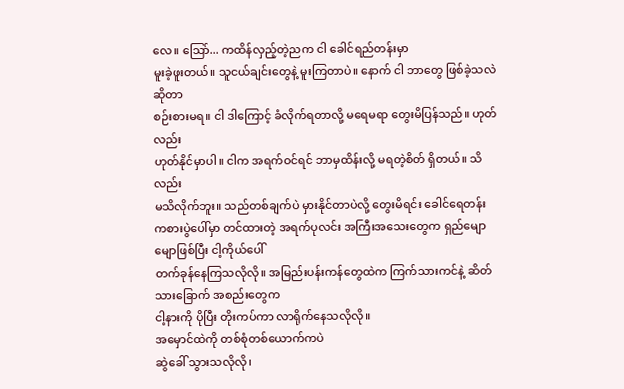လေ။ သြော်... ကထိန်လှည့်တဲ့ညက ငါ ခေါင်ရည်တန်းမှာ
မူးခဲ့ဖူးတယ်။ သူငယ်ချင်းတွေနဲ့ မူးကြတာပဲ။ နောက် ငါ ဘာတွေ ဖြစ်ခဲ့သလဲဆိုတာ
စဉ်းစားမရ။ ငါ ဒါကြောင့် ခံလိုက်ရတာလို့ မရေမရာ တွေးမိပြန်သည်။ ဟုတ်လည်း
ဟုတ်နိုင်မှာပါ။ ငါက အရက်ဝင်ရင် ဘာမှထိန်းလို့ မရတဲ့စိတ် ရှိတယ်။ သိလည်း
မသိလိုက်ဘူး။ သည်တစ်ချက်ပဲ မှားနိုင်တာပဲလို့ တွေးမိရင်း ခေါင်ရေတန်း
ကစားပွဲပေါ်မှာ တင်ထားတဲ့ အရက်ပုလင်း အကြီးအသေးတွေက ရှည်မျောမျောဖြစ်ပြီး ငါ့ကိုယ်ပေါ်
တက်ခုန်နေကြသလိုလို။ အမြည်းပန်းကန်တွေထဲက ကြက်သားကင်နဲ့ ဆိတ်သားခြောက် အစည်းတွေက
ငါ့နားကို ပိုပြီး တိုးကပ်ကာ လာရိုက်နေသလိုလို။
အမှောင်ထဲကို တစ်စုံတစ်ယောက်ကပဲ
ဆွဲခေါ် သွားသလိုလို၊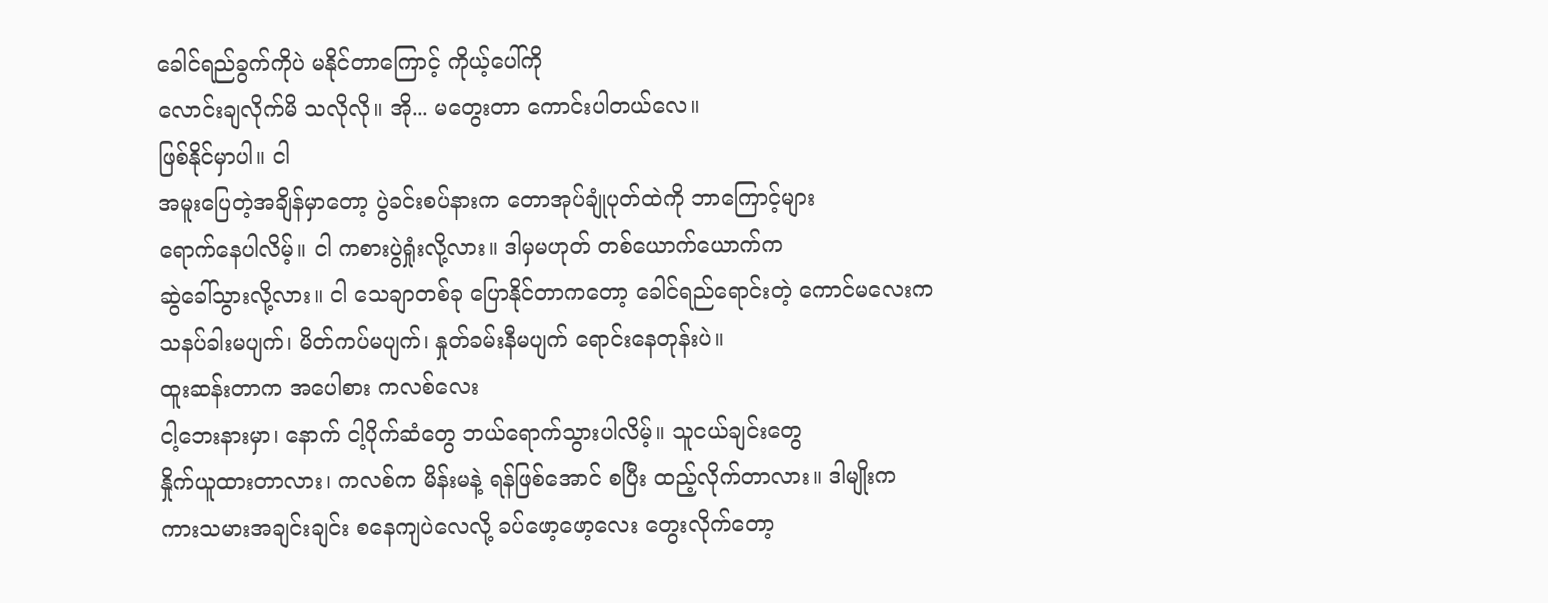ခေါင်ရည်ခွက်ကိုပဲ မနိုင်တာကြောင့် ကိုယ့်ပေါ်ကို
လောင်းချလိုက်မိ သလိုလို။ အို... မတွေးတာ ကောင်းပါတယ်လေ။
ဖြစ်နိုင်မှာပါ။ ငါ
အမူးပြေတဲ့အချိန်မှာတော့ ပွဲခင်းစပ်နားက တောအုပ်ချုံပုတ်ထဲကို ဘာကြောင့်များ
ရောက်နေပါလိမ့်။ ငါ ကစားပွဲရှုံးလို့လား။ ဒါမှမဟုတ် တစ်ယောက်ယောက်က
ဆွဲခေါ်သွားလို့လား။ ငါ သေချာတစ်ခု ပြောနိုင်တာကတော့ ခေါင်ရည်ရောင်းတဲ့ ကောင်မလေးက
သနပ်ခါးမပျက်၊ မိတ်ကပ်မပျက်၊ နှုတ်ခမ်းနီမပျက် ရောင်းနေတုန်းပဲ။
ထူးဆန်းတာက အပေါစား ကလစ်လေး
ငါ့ဘေးနားမှာ၊ နောက် ငါ့ပိုက်ဆံတွေ ဘယ်ရောက်သွားပါလိမ့်။ သူငယ်ချင်းတွေ
နှိုက်ယူထားတာလား၊ ကလစ်က မိန်းမနဲ့ ရန်ဖြစ်အောင် စပြီး ထည့်လိုက်တာလား။ ဒါမျိုးက
ကားသမားအချင်းချင်း စနေကျပဲလေလို့ ခပ်ဖော့ဖော့လေး တွေးလိုက်တော့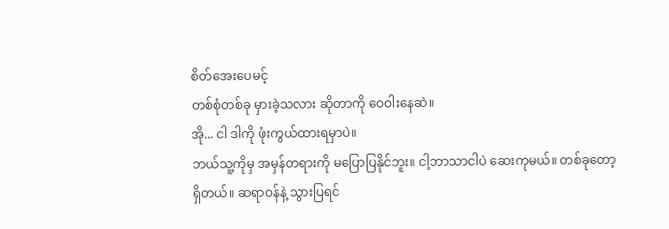စိတ်အေးပေမင့်
တစ်စုံတစ်ခု မှားခဲ့သလား ဆိုတာကို ဝေဝါးနေဆဲ။
အို... ငါ ဒါကို ဖုံးကွယ်ထားရမှာပဲ။
ဘယ်သူ့ကိုမှ အမှန်တရားကို မပြောပြနိုင်ဘူး။ ငါ့ဘာသာငါပဲ ဆေးကုမယ်။ တစ်ခုတော့
ရှိတယ်။ ဆရာဝန်နဲ့ သွားပြရင်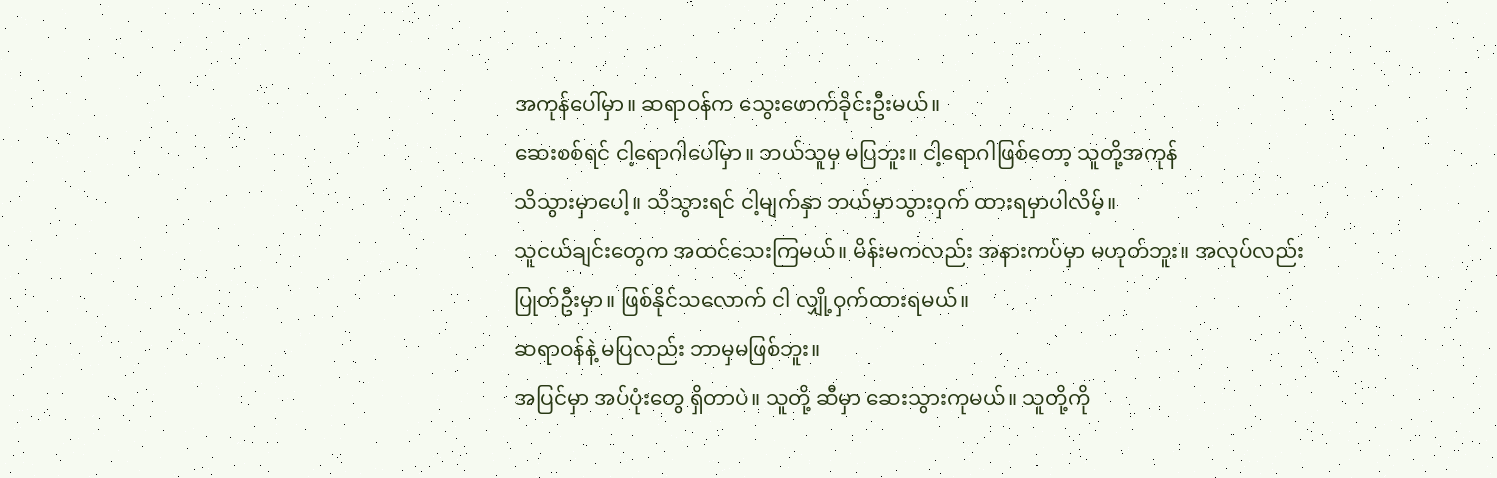အကုန်ပေါ်မှာ။ ဆရာဝန်က သွေးဖောက်ခိုင်းဦးမယ်။
ဆေးစစ်ရင် ငါ့ရောဂါပေါ်မှာ။ ဘယ်သူမှ မပြဘူး။ ငါ့ရောဂါဖြစ်တော့ သူတို့အကုန်
သိသွားမှာပေါ့။ သိသွားရင် ငါ့မျက်နှာ ဘယ်မှာသွားဝှက် ထားရမှာပါလိမ့်။
သူငယ်ချင်းတွေက အထင်သေးကြမယ်။ မိန်းမကလည်း အနားကပ်မှာ မဟုတ်ဘူး။ အလုပ်လည်း
ပြုတ်ဦးမှာ။ ဖြစ်နိုင်သလောက် ငါ လျှို့ဝှက်ထားရမယ်။
ဆရာဝန်နဲ့ မပြလည်း ဘာမှမဖြစ်ဘူး။
အပြင်မှာ အပ်ပုံးတွေ ရှိတာပဲ။ သူတို့ ဆီမှာ ဆေးသွားကုမယ်။ သူတို့ကို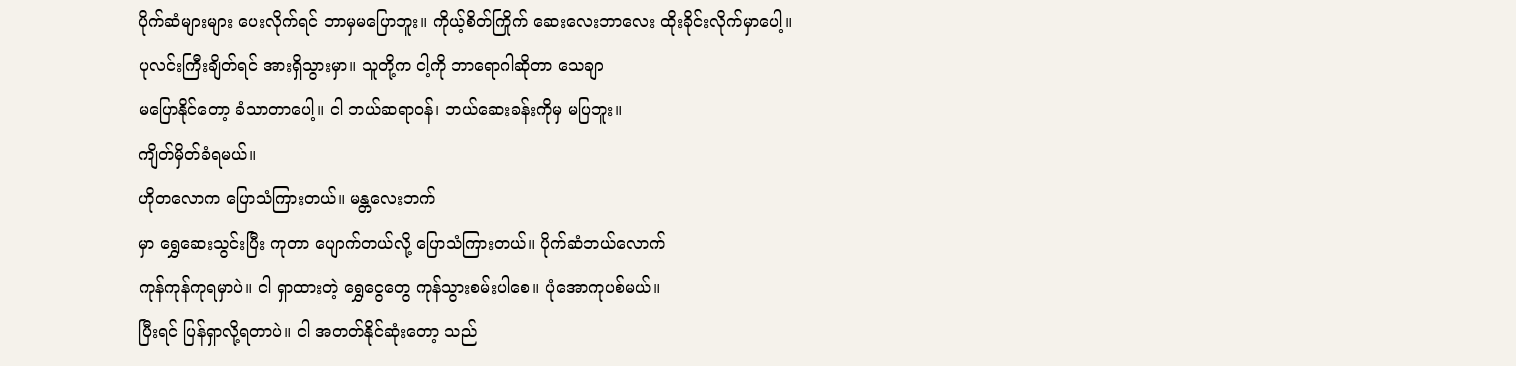ပိုက်ဆံများများ ပေးလိုက်ရင် ဘာမှမပြောဘူး။ ကိုယ့်စိတ်ကြိုက် ဆေးလေးဘာလေး ထိုးခိုင်းလိုက်မှာပေါ့။
ပုလင်းကြီးချိတ်ရင် အားရှိသွားမှာ။ သူတို့က ငါ့ကို ဘာရောဂါဆိုတာ သေချာ
မပြောနိုင်တော့ ခံသာတာပေါ့။ ငါ ဘယ်ဆရာဝန်၊ ဘယ်ဆေးခန်းကိုမှ မပြဘူး။
ကျိတ်မှိတ်ခံရမယ်။
ဟိုတလောက ပြောသံကြားတယ်။ မန္တလေးဘက်
မှာ ရွှေဆေးသွင်းပြီး ကုတာ ပျောက်တယ်လို့ ပြောသံကြားတယ်။ ပိုက်ဆံဘယ်လောက်
ကုန်ကုန်ကုရမှာပဲ။ ငါ ရှာထားတဲ့ ရွှေငွေတွေ ကုန်သွားစမ်းပါစေ။ ပုံအောကုပစ်မယ်။
ပြီးရင် ပြန်ရှာလို့ရတာပဲ။ ငါ အတတ်နိုင်ဆုံးတော့ သည်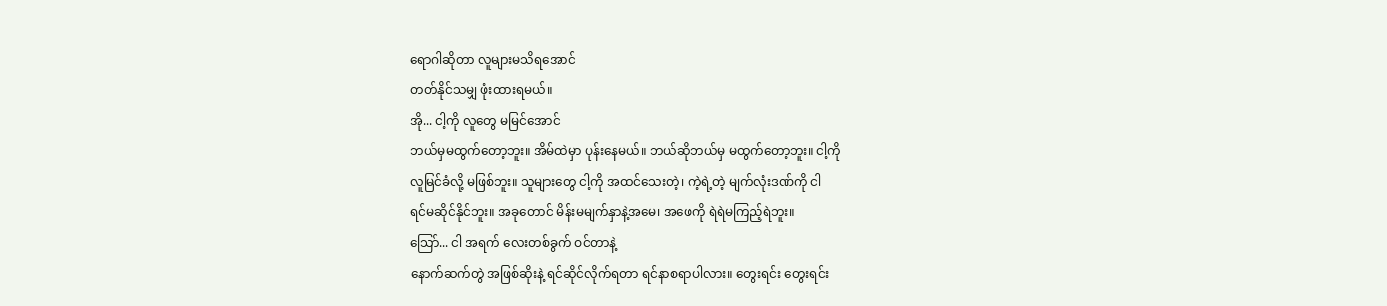ရောဂါဆိုတာ လူများမသိရအောင်
တတ်နိုင်သမျှ ဖုံးထားရမယ်။
အို... ငါ့ကို လူတွေ မမြင်အောင်
ဘယ်မှမထွက်တော့ဘူး။ အိမ်ထဲမှာ ပုန်းနေမယ်။ ဘယ်ဆိုဘယ်မှ မထွက်တော့ဘူး။ ငါ့ကို
လူမြင်ခံလို့ မဖြစ်ဘူး။ သူများတွေ ငါ့ကို အထင်သေးတဲ့၊ ကဲ့ရဲ့တဲ့ မျက်လုံးဒဏ်ကို ငါ
ရင်မဆိုင်နိုင်ဘူး။ အခုတောင် မိန်းမမျက်နှာနဲ့အမေ၊ အဖေကို ရဲရဲမကြည့်ရဲဘူး။
သြော်... ငါ အရက် လေးတစ်ခွက် ဝင်တာနဲ့
နောက်ဆက်တွဲ အဖြစ်ဆိုးနဲ့ ရင်ဆိုင်လိုက်ရတာ ရင်နာစရာပါလား။ တွေးရင်း တွေးရင်း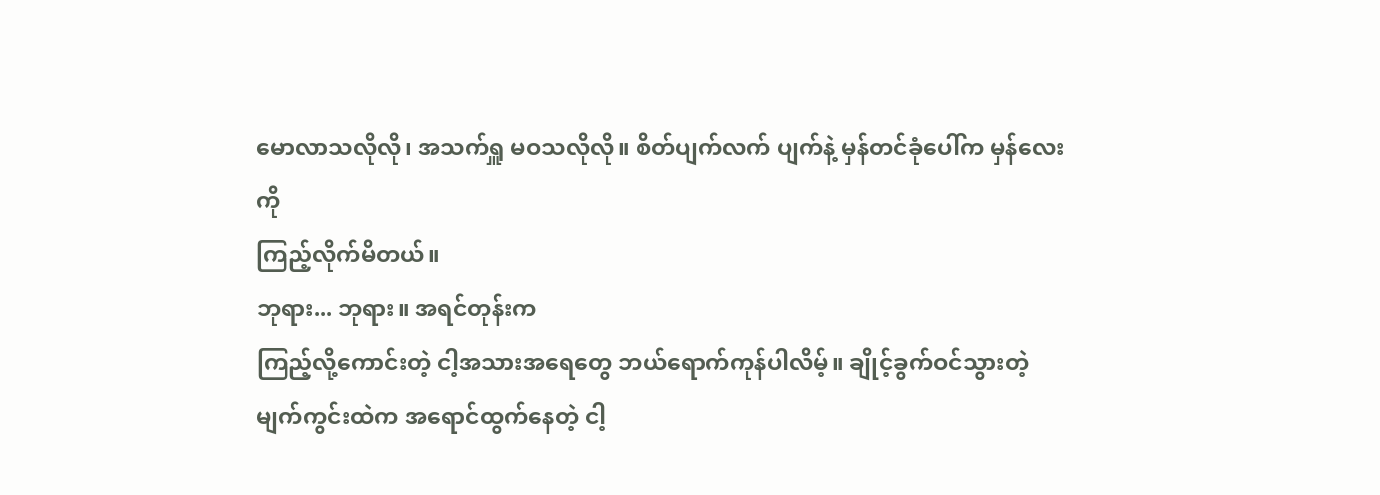မောလာသလိုလို၊ အသက်ရှူ မဝသလိုလို။ စိတ်ပျက်လက် ပျက်နဲ့ မှန်တင်ခုံပေါ်က မှန်လေးကို
ကြည့်လိုက်မိတယ်။
ဘုရား... ဘုရား။ အရင်တုန်းက
ကြည့်လို့ကောင်းတဲ့ ငါ့အသားအရေတွေ ဘယ်ရောက်ကုန်ပါလိမ့်။ ချိုင့်ခွက်ဝင်သွားတဲ့
မျက်ကွင်းထဲက အရောင်ထွက်နေတဲ့ ငါ့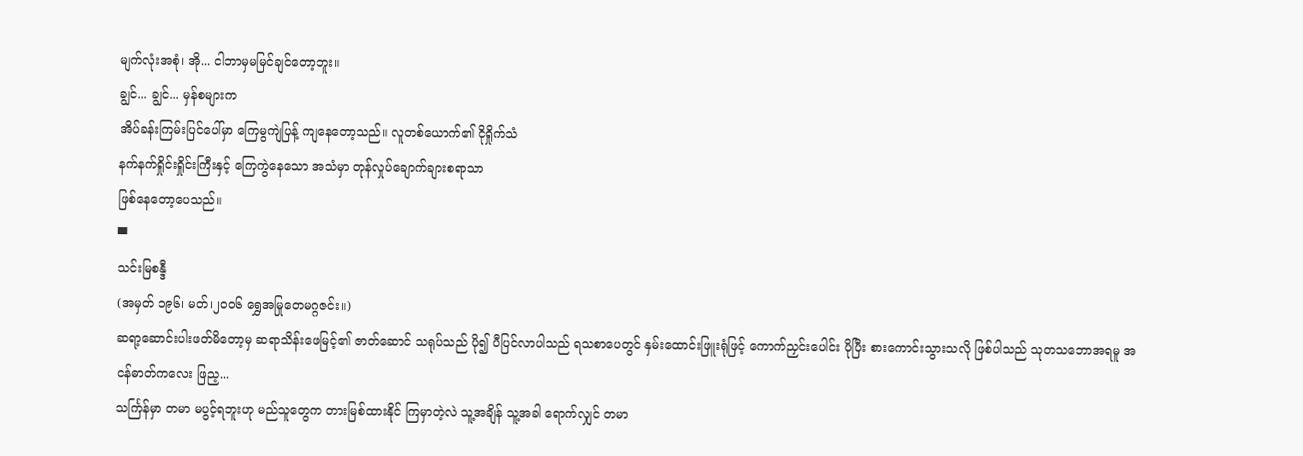မျက်လုံးအစုံ၊ အို... ငါဘာမှမမြင်ချင်တော့ဘူး။
ချွင်... ချွင်... မှန်စများက
အိပ်ခန်းကြမ်းပြင်ပေါ်မှာ ကြေမွကျဲပြန့် ကျနေတော့သည်။ လူတစ်ယောက်၏ ငိုရှိုက်သံ
နက်နက်ရှိုင်းရှိုင်းကြီးနှင့် ကြေကွဲနေသော အသံမှာ တုန်လှုပ်ချောက်ချားစရာသာ
ဖြစ်နေတော့ပေသည်။
▀
သင်းမြစန္ဒီ
(အမှတ် ၁၉၆၊ မတ်၊၂၀၀၆ ရွှေအမြုတေမဂ္ဂဇင်း။)
ဆရာ့ဆောင်းပါးဖတ်မိတော့မှ ဆရာသိန်းဖေမြင့်၏ ဇာတ်ဆောင် သရုပ်သည် ပို၍ ပီပြင်လာပါသည် ရသစာပေတွင် နှမ်းထောင်းဖြူးရုံဖြင့် ကောက်ညှင်းပေါင်း ပိုပြီး စားကောင်းသွားသလို ဖြစ်ပါသည် သုတသဘောအရမူ အငန်ဓာတ်ကလေး ဖြည့...
သင်္ကြန်မှာ တမာ မပွင့်ရဘူးဟု မည်သူတွေက တားမြစ်ထားနိုင် ကြမှာတဲ့လဲ သူ့အချိန် သူ့အခါ ရောက်လျှင် တမာ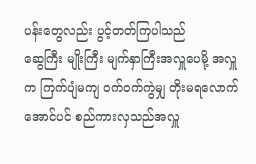ပန်းတွေလည်း ပွင့်တတ်ကြပါသည်
ဆွေကြီး မျိုးကြီး မျက်နှာကြီးအလှူပေမို့ အလှူက ကြက်ပျံမကျ ဝက်ဝက်ကွဲမျှ တိုးမရလောက်အောင်ပင် စည်ကားလှသည်အလှူ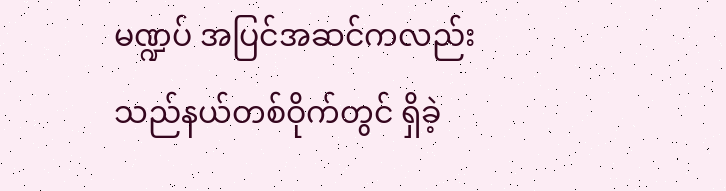မဏ္ဍပ် အပြင်အဆင်ကလည်း သည်နယ်တစ်ဝိုက်တွင် ရှိခဲ့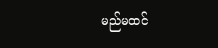မည်မထင်